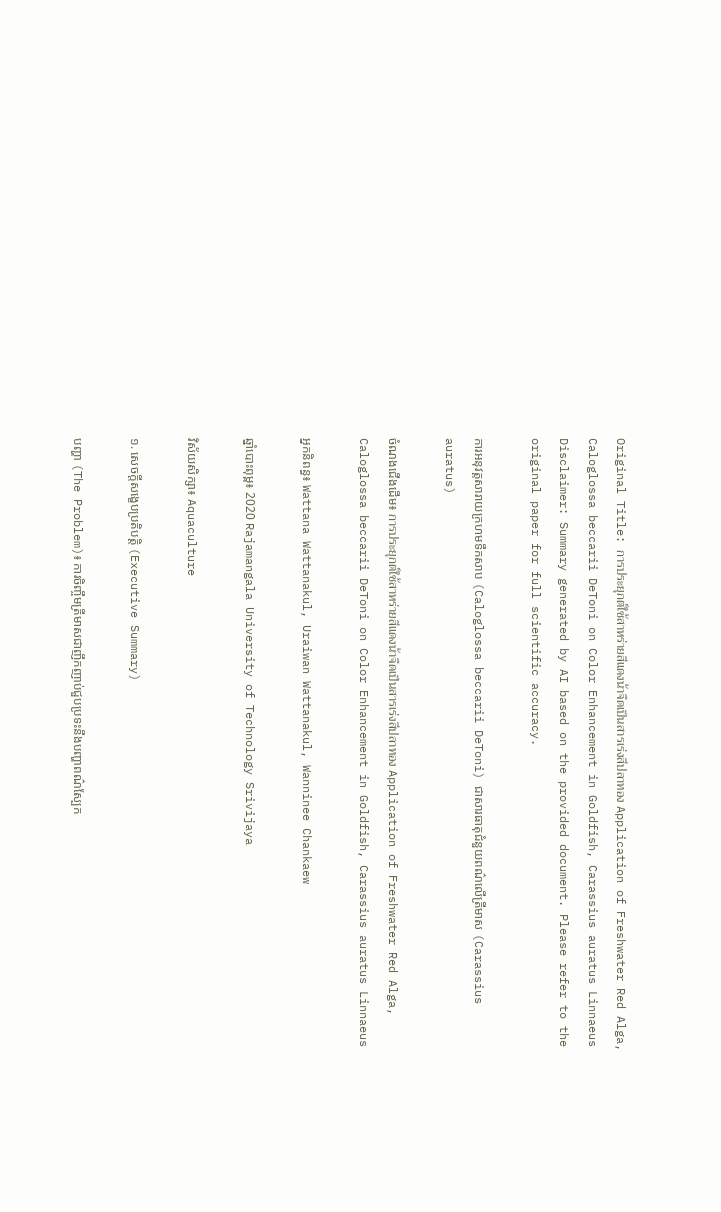Original Title: การประยุกต์ใช้สาหร่ายสีแดงน้าจืดเป็นสารเร่งสีปลาทอง Application of Freshwater Red Alga, Caloglossa beccarii DeToni on Color Enhancement in Goldfish, Carassius auratus Linnaeus
Disclaimer: Summary generated by AI based on the provided document. Please refer to the original paper for full scientific accuracy.

ការអនុវត្តសារាយក្រហមទឹកសាប (Caloglossa beccarii DeToni) ជាសារធាតុជំនួយពណ៌លើត្រីមាស (Carassius auratus)

ចំណងជើងដើម៖ การประยุกต์ใช้สาหร่ายสีแดงน้าจืดเป็นสารเร่งสีปลาทอง Application of Freshwater Red Alga, Caloglossa beccarii DeToni on Color Enhancement in Goldfish, Carassius auratus Linnaeus

អ្នកនិពន្ធ៖ Wattana Wattanakul, Uraiwan Wattanakul, Wanninee Chankaew

ឆ្នាំបោះពុម្ព៖ 2020 Rajamangala University of Technology Srivijaya

វិស័យសិក្សា៖ Aquaculture

១. សេចក្តីសង្ខេបប្រតិបត្តិ (Executive Summary)

បញ្ហា (The Problem)៖ ការចិញ្ចឹមត្រីមាសជាញឹកញាប់ជួបប្រទះនឹងបញ្ហាពណ៌ស្បែក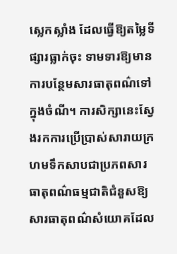ស្លេកស្លាំង ដែលធ្វើឱ្យតម្លៃទីផ្សារធ្លាក់ចុះ ទាមទារឱ្យមានការបន្ថែមសារធាតុពណ៌ទៅក្នុងចំណី។ ការសិក្សានេះស្វែងរកការប្រើប្រាស់សារាយក្រហមទឹកសាបជាប្រភពសារធាតុពណ៌ធម្មជាតិជំនួសឱ្យសារធាតុពណ៌សំយោគដែល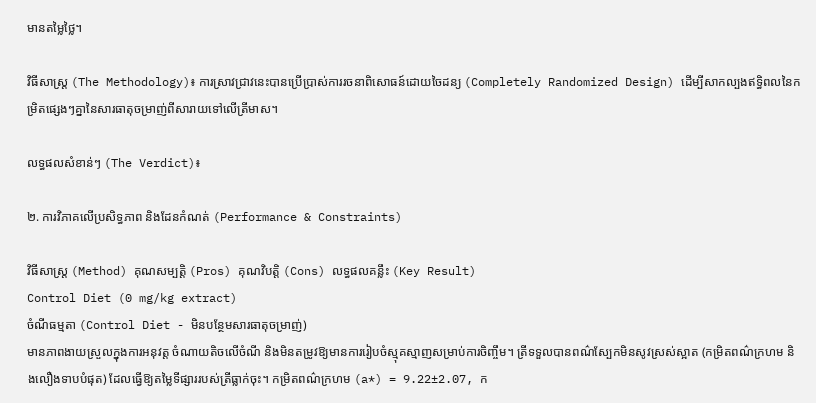មានតម្លៃថ្លៃ។

វិធីសាស្ត្រ (The Methodology)៖ ការស្រាវជ្រាវនេះបានប្រើប្រាស់ការរចនាពិសោធន៍ដោយចៃដន្យ (Completely Randomized Design) ដើម្បីសាកល្បងឥទ្ធិពលនៃកម្រិតផ្សេងៗគ្នានៃសារធាតុចម្រាញ់ពីសារាយទៅលើត្រីមាស។

លទ្ធផលសំខាន់ៗ (The Verdict)៖

២. ការវិភាគលើប្រសិទ្ធភាព និងដែនកំណត់ (Performance & Constraints)

វិធីសាស្ត្រ (Method) គុណសម្បត្តិ (Pros) គុណវិបត្តិ (Cons) លទ្ធផលគន្លឹះ (Key Result)
Control Diet (0 mg/kg extract)
ចំណីធម្មតា (Control Diet - មិនបន្ថែមសារធាតុចម្រាញ់)
មានភាពងាយស្រួលក្នុងការអនុវត្ត ចំណាយតិចលើចំណី និងមិនតម្រូវឱ្យមានការរៀបចំស្មុគស្មាញសម្រាប់ការចិញ្ចឹម។ ត្រីទទួលបានពណ៌ស្បែកមិនសូវស្រស់ស្អាត (កម្រិតពណ៌ក្រហម និងលឿងទាបបំផុត) ដែលធ្វើឱ្យតម្លៃទីផ្សាររបស់ត្រីធ្លាក់ចុះ។ កម្រិតពណ៌ក្រហម (a*) = 9.22±2.07, ក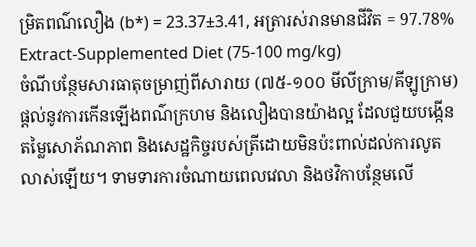ម្រិតពណ៌លឿង (b*) = 23.37±3.41, អត្រារស់រានមានជីវិត = 97.78%
Extract-Supplemented Diet (75-100 mg/kg)
ចំណីបន្ថែមសារធាតុចម្រាញ់ពីសារាយ (៧៥-១០០ មីលីក្រាម/គីឡូក្រាម)
ផ្តល់នូវការកើនឡើងពណ៌ក្រហម និងលឿងបានយ៉ាងល្អ ដែលជួយបង្កើនតម្លៃសោភ័ណភាព និងសេដ្ឋកិច្ចរបស់ត្រីដោយមិនប៉ះពាល់ដល់ការលូតលាស់ឡើយ។ ទាមទារការចំណាយពេលវេលា និងថវិកាបន្ថែមលើ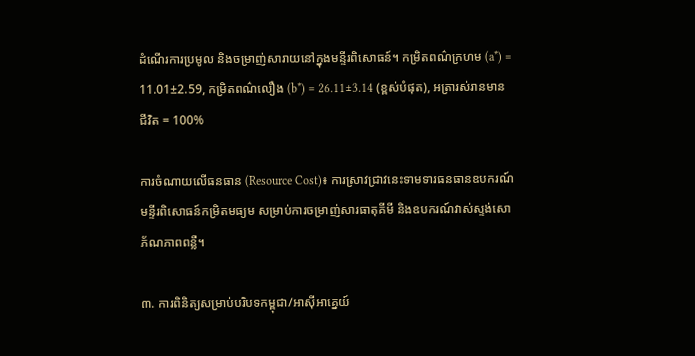ដំណើរការប្រមូល និងចម្រាញ់សារាយនៅក្នុងមន្ទីរពិសោធន៍។ កម្រិតពណ៌ក្រហម (a*) = 11.01±2.59, កម្រិតពណ៌លឿង (b*) = 26.11±3.14 (ខ្ពស់បំផុត), អត្រារស់រានមានជីវិត = 100%

ការចំណាយលើធនធាន (Resource Cost)៖ ការស្រាវជ្រាវនេះទាមទារធនធានឧបករណ៍មន្ទីរពិសោធន៍កម្រិតមធ្យម សម្រាប់ការចម្រាញ់សារធាតុគីមី និងឧបករណ៍វាស់ស្ទង់សោភ័ណភាពពន្លឺ។

៣. ការពិនិត្យសម្រាប់បរិបទកម្ពុជា/អាស៊ីអាគ្នេយ៍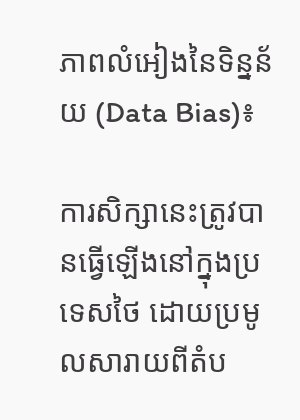ភាពលំអៀងនៃទិន្នន័យ (Data Bias)៖

ការសិក្សានេះត្រូវបានធ្វើឡើងនៅក្នុងប្រទេសថៃ ដោយប្រមូលសារាយពីតំប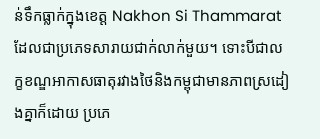ន់ទឹកធ្លាក់ក្នុងខេត្ត Nakhon Si Thammarat ដែលជាប្រភេទសារាយជាក់លាក់មួយ។ ទោះបីជាលក្ខខណ្ឌអាកាសធាតុរវាងថៃនិងកម្ពុជាមានភាពស្រដៀងគ្នាក៏ដោយ ប្រភេ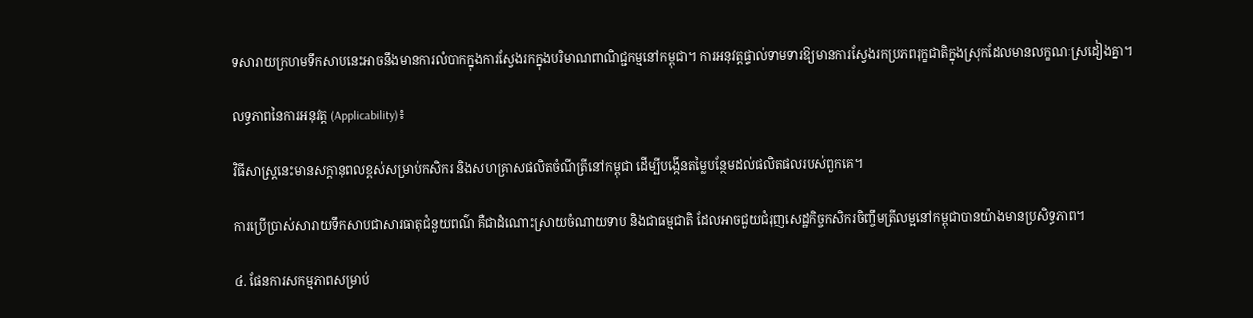ទសារាយក្រហមទឹកសាបនេះអាចនឹងមានការលំបាកក្នុងការស្វែងរកក្នុងបរិមាណពាណិជ្ជកម្មនៅកម្ពុជា។ ការអនុវត្តផ្ទាល់ទាមទារឱ្យមានការស្វែងរកប្រភពរុក្ខជាតិក្នុងស្រុកដែលមានលក្ខណៈស្រដៀងគ្នា។

លទ្ធភាពនៃការអនុវត្ត (Applicability)៖

វិធីសាស្ត្រនេះមានសក្តានុពលខ្ពស់សម្រាប់កសិករ និងសហគ្រាសផលិតចំណីត្រីនៅកម្ពុជា ដើម្បីបង្កើនតម្លៃបន្ថែមដល់ផលិតផលរបស់ពួកគេ។

ការប្រើប្រាស់សារាយទឹកសាបជាសារធាតុជំនួយពណ៌ គឺជាដំណោះស្រាយចំណាយទាប និងជាធម្មជាតិ ដែលអាចជួយជំរុញសេដ្ឋកិច្ចកសិករចិញ្ចឹមត្រីលម្អនៅកម្ពុជាបានយ៉ាងមានប្រសិទ្ធភាព។

៤. ផែនការសកម្មភាពសម្រាប់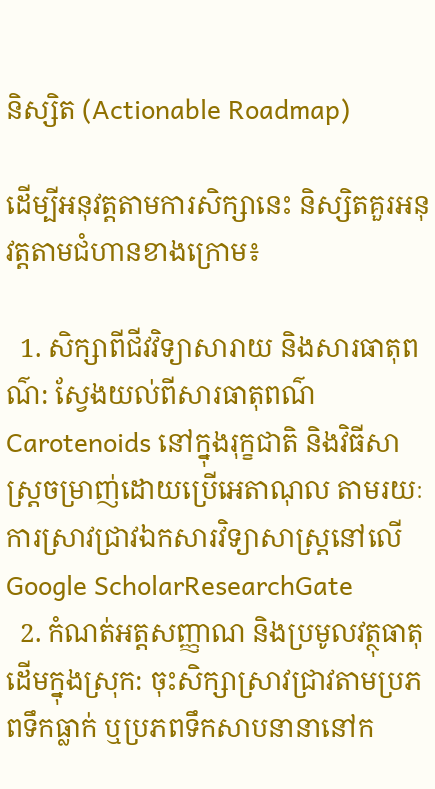និស្សិត (Actionable Roadmap)

ដើម្បីអនុវត្តតាមការសិក្សានេះ និស្សិតគួរអនុវត្តតាមជំហានខាងក្រោម៖

  1. សិក្សាពីជីវវិទ្យាសារាយ និងសារធាតុពណ៌: ស្វែងយល់ពីសារធាតុពណ៌ Carotenoids នៅក្នុងរុក្ខជាតិ និងវិធីសាស្ត្រចម្រាញ់ដោយប្រើអេតាណុល តាមរយៈការស្រាវជ្រាវឯកសារវិទ្យាសាស្ត្រនៅលើ Google ScholarResearchGate
  2. កំណត់អត្តសញ្ញាណ និងប្រមូលវត្ថុធាតុដើមក្នុងស្រុក: ចុះសិក្សាស្រាវជ្រាវតាមប្រភពទឹកធ្លាក់ ឬប្រភពទឹកសាបនានានៅក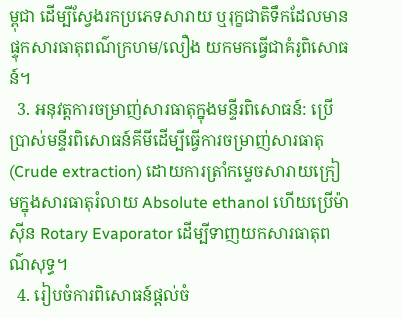ម្ពុជា ដើម្បីស្វែងរកប្រភេទសារាយ ឬរុក្ខជាតិទឹកដែលមានផ្ទុកសារធាតុពណ៌ក្រហម/លឿង យកមកធ្វើជាគំរូពិសោធន៍។
  3. អនុវត្តការចម្រាញ់សារធាតុក្នុងមន្ទីរពិសោធន៍: ប្រើប្រាស់មន្ទីរពិសោធន៍គីមីដើម្បីធ្វើការចម្រាញ់សារធាតុ (Crude extraction) ដោយការត្រាំកម្ទេចសារាយក្រៀមក្នុងសារធាតុរំលាយ Absolute ethanol ហើយប្រើម៉ាស៊ីន Rotary Evaporator ដើម្បីទាញយកសារធាតុពណ៌សុទ្ធ។
  4. រៀបចំការពិសោធន៍ផ្តល់ចំ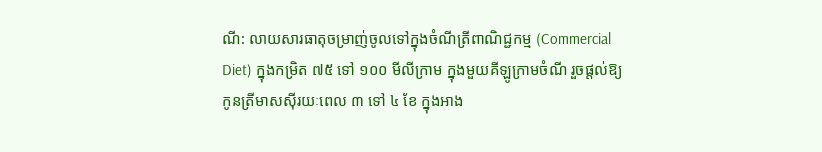ណី: លាយសារធាតុចម្រាញ់ចូលទៅក្នុងចំណីត្រីពាណិជ្ជកម្ម (Commercial Diet) ក្នុងកម្រិត ៧៥ ទៅ ១០០ មីលីក្រាម ក្នុងមួយគីឡូក្រាមចំណី រួចផ្តល់ឱ្យកូនត្រីមាសស៊ីរយៈពេល ៣ ទៅ ៤ ខែ ក្នុងអាង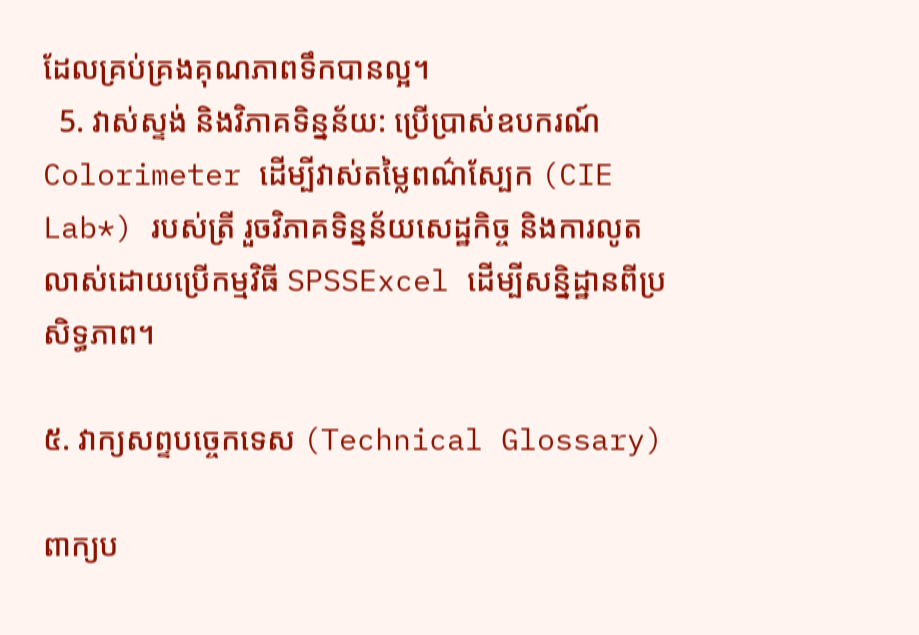ដែលគ្រប់គ្រងគុណភាពទឹកបានល្អ។
  5. វាស់ស្ទង់ និងវិភាគទិន្នន័យ: ប្រើប្រាស់ឧបករណ៍ Colorimeter ដើម្បីវាស់តម្លៃពណ៌ស្បែក (CIE Lab*) របស់ត្រី រួចវិភាគទិន្នន័យសេដ្ឋកិច្ច និងការលូតលាស់ដោយប្រើកម្មវិធី SPSSExcel ដើម្បីសន្និដ្ឋានពីប្រសិទ្ធភាព។

៥. វាក្យសព្ទបច្ចេកទេស (Technical Glossary)

ពាក្យប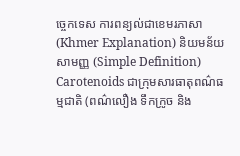ច្ចេកទេស ការពន្យល់ជាខេមរភាសា (Khmer Explanation) និយមន័យសាមញ្ញ (Simple Definition)
Carotenoids ជាក្រុមសារធាតុពណ៌ធម្មជាតិ (ពណ៌លឿង ទឹកក្រូច និង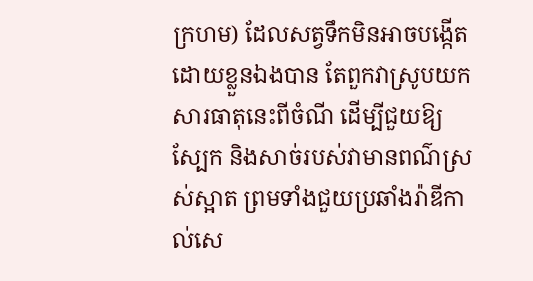ក្រហម) ដែលសត្វទឹកមិនអាចបង្កើតដោយខ្លួនឯងបាន តែពួកវាស្រូបយកសារធាតុនេះពីចំណី ដើម្បីជួយឱ្យស្បែក និងសាច់របស់វាមានពណ៌ស្រស់ស្អាត ព្រមទាំងជួយប្រឆាំងរ៉ាឌីកាល់សេ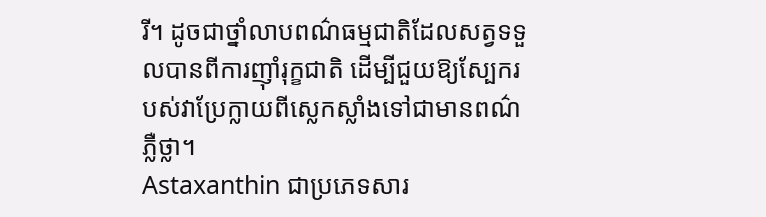រី។ ដូចជាថ្នាំលាបពណ៌ធម្មជាតិដែលសត្វទទួលបានពីការញ៉ាំរុក្ខជាតិ ដើម្បីជួយឱ្យស្បែករបស់វាប្រែក្លាយពីស្លេកស្លាំងទៅជាមានពណ៌ភ្លឺថ្លា។
Astaxanthin ជាប្រភេទសារ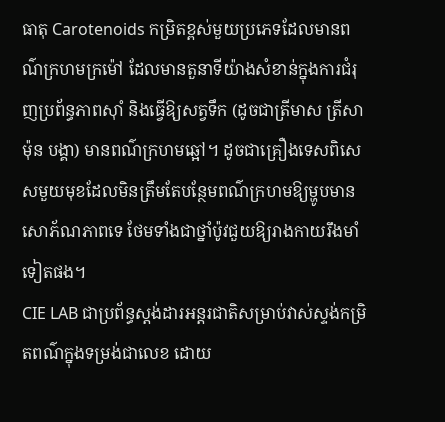ធាតុ Carotenoids កម្រិតខ្ពស់មួយប្រភេទដែលមានពណ៌ក្រហមក្រម៉ៅ ដែលមានតួនាទីយ៉ាងសំខាន់ក្នុងការជំរុញប្រព័ន្ធភាពស៊ាំ និងធ្វើឱ្យសត្វទឹក (ដូចជាត្រីមាស ត្រីសាម៉ុន បង្គា) មានពណ៌ក្រហមឆ្អៅ។ ដូចជាគ្រឿងទេសពិសេសមួយមុខដែលមិនត្រឹមតែបន្ថែមពណ៌ក្រហមឱ្យម្ហូបមានសោភ័ណភាពទេ ថែមទាំងជាថ្នាំប៉ូវជួយឱ្យរាងកាយរឹងមាំទៀតផង។
CIE LAB ជាប្រព័ន្ធស្តង់ដារអន្តរជាតិសម្រាប់វាស់ស្ទង់កម្រិតពណ៌ក្នុងទម្រង់ជាលេខ ដោយ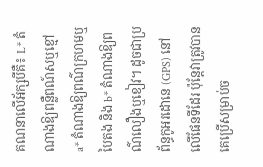គណនាលើអ័ក្សបីគឺ៖ L* តំណាងឱ្យពន្លឺពណ៍សឬខ្មៅ a* តំណាងឱ្យពណ៌ក្រហមឬបៃតង និង b* តំណាងឱ្យពណ៌លឿងឬខៀវ។ ដូចជាប្រព័ន្ធកូអរដោនេ (GPS) នៅលើផែនទីដែរ ប៉ុន្តែវាត្រូវបានគេប្រើសម្រាប់ច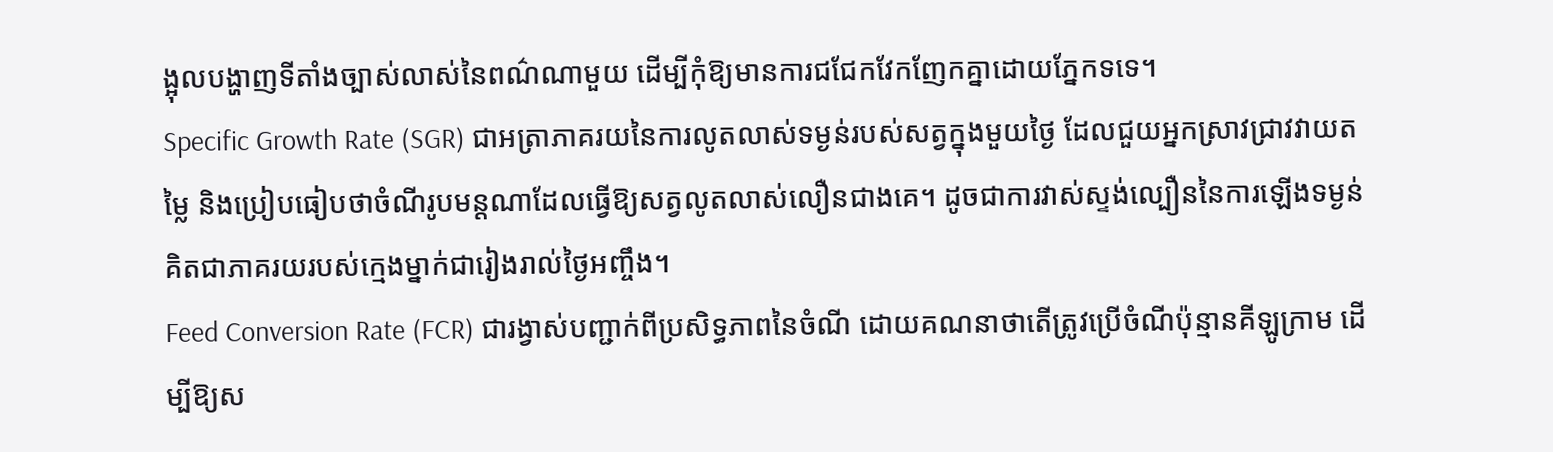ង្អុលបង្ហាញទីតាំងច្បាស់លាស់នៃពណ៌ណាមួយ ដើម្បីកុំឱ្យមានការជជែកវែកញែកគ្នាដោយភ្នែកទទេ។
Specific Growth Rate (SGR) ជាអត្រាភាគរយនៃការលូតលាស់ទម្ងន់របស់សត្វក្នុងមួយថ្ងៃ ដែលជួយអ្នកស្រាវជ្រាវវាយតម្លៃ និងប្រៀបធៀបថាចំណីរូបមន្តណាដែលធ្វើឱ្យសត្វលូតលាស់លឿនជាងគេ។ ដូចជាការវាស់ស្ទង់ល្បឿននៃការឡើងទម្ងន់គិតជាភាគរយរបស់ក្មេងម្នាក់ជារៀងរាល់ថ្ងៃអញ្ចឹង។
Feed Conversion Rate (FCR) ជារង្វាស់បញ្ជាក់ពីប្រសិទ្ធភាពនៃចំណី ដោយគណនាថាតើត្រូវប្រើចំណីប៉ុន្មានគីឡូក្រាម ដើម្បីឱ្យស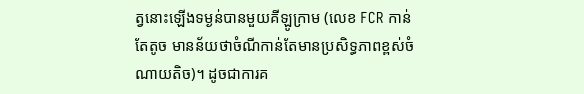ត្វនោះឡើងទម្ងន់បានមួយគីឡូក្រាម (លេខ FCR កាន់តែតូច មានន័យថាចំណីកាន់តែមានប្រសិទ្ធភាពខ្ពស់ចំណាយតិច)។ ដូចជាការគ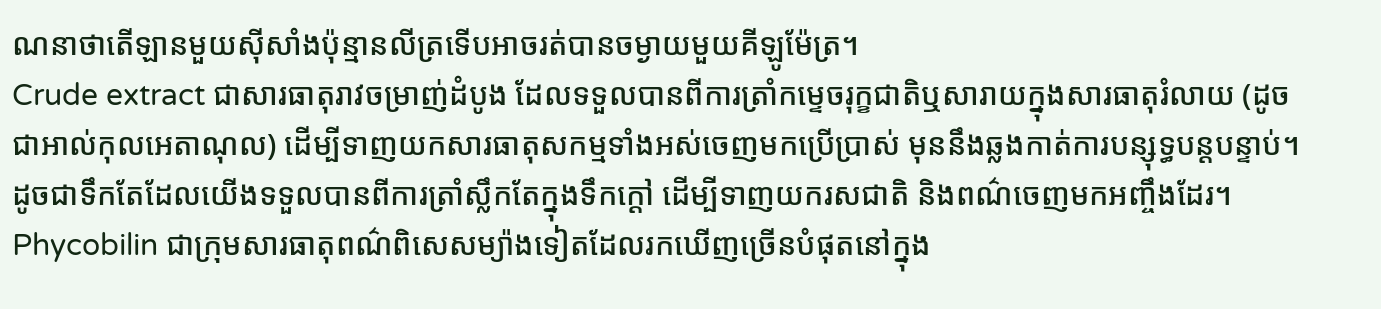ណនាថាតើឡានមួយស៊ីសាំងប៉ុន្មានលីត្រទើបអាចរត់បានចម្ងាយមួយគីឡូម៉ែត្រ។
Crude extract ជាសារធាតុរាវចម្រាញ់ដំបូង ដែលទទួលបានពីការត្រាំកម្ទេចរុក្ខជាតិឬសារាយក្នុងសារធាតុរំលាយ (ដូចជាអាល់កុលអេតាណុល) ដើម្បីទាញយកសារធាតុសកម្មទាំងអស់ចេញមកប្រើប្រាស់ មុននឹងឆ្លងកាត់ការបន្សុទ្ធបន្តបន្ទាប់។ ដូចជាទឹកតែដែលយើងទទួលបានពីការត្រាំស្លឹកតែក្នុងទឹកក្ដៅ ដើម្បីទាញយករសជាតិ និងពណ៌ចេញមកអញ្ចឹងដែរ។
Phycobilin ជាក្រុមសារធាតុពណ៌ពិសេសម្យ៉ាងទៀតដែលរកឃើញច្រើនបំផុតនៅក្នុង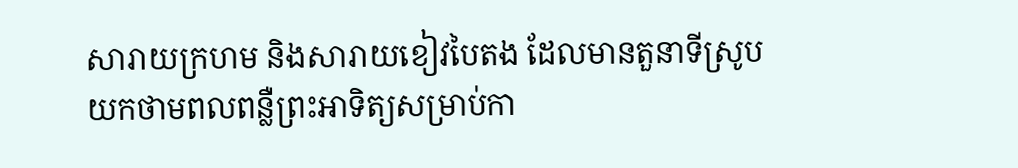សារាយក្រហម និងសារាយខៀវបៃតង ដែលមានតួនាទីស្រូបយកថាមពលពន្លឺព្រះអាទិត្យសម្រាប់កា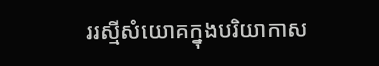ររស្មីសំយោគក្នុងបរិយាកាស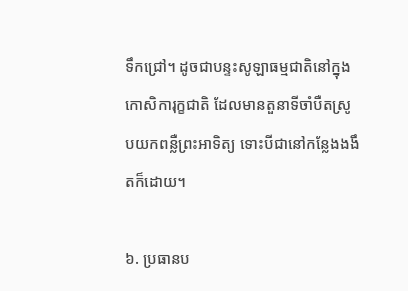ទឹកជ្រៅ។ ដូចជាបន្ទះសូឡាធម្មជាតិនៅក្នុងកោសិការុក្ខជាតិ ដែលមានតួនាទីចាំបឺតស្រូបយកពន្លឺព្រះអាទិត្យ ទោះបីជានៅកន្លែងងងឹតក៏ដោយ។

៦. ប្រធានប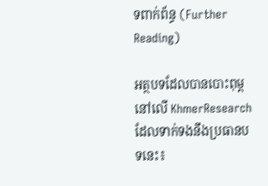ទពាក់ព័ន្ធ (Further Reading)

អត្ថបទដែលបានបោះពុម្ពនៅលើ KhmerResearch ដែលទាក់ទងនឹងប្រធានបទនេះ៖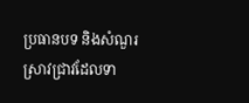ប្រធានបទ និងសំណួរស្រាវជ្រាវដែលទា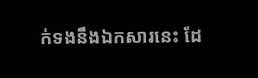ក់ទងនឹងឯកសារនេះ ដែ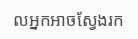លអ្នកអាចស្វែងរក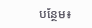បន្ថែម៖